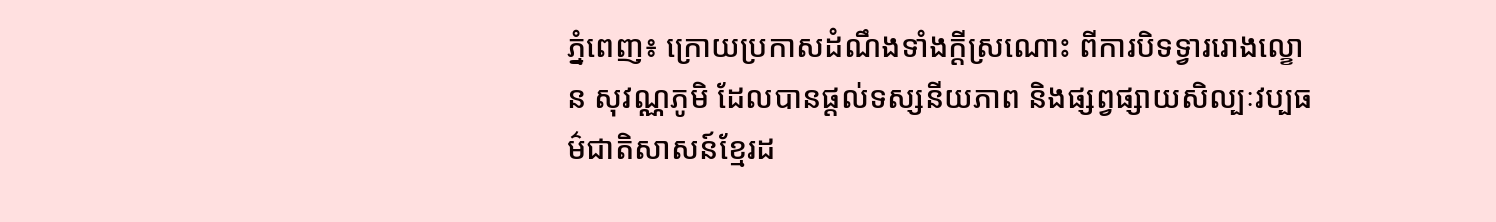ភ្នំពេញ៖ ក្រោយប្រកាសដំណឹងទាំងក្ដីស្រណោះ ពីការបិទទ្វាររោងល្ខោន សុវណ្ណភូមិ ដែលបានផ្ដល់ទស្សនីយភាព និងផ្សព្វផ្សាយសិល្បៈវប្បធម៌ជាតិសាសន៍ខ្មែរដ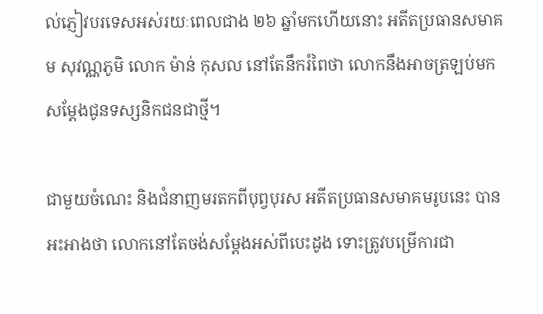ល់ភ្ញៀវបរទេសអស់រយៈពេលជាង ២៦ ឆ្នាំមកហើយនោះ អតីតប្រធានសមាគម សុវណ្ណភូមិ លោក ម៉ាន់ កុសល នៅតែនឹករំពៃថា លោកនឹងអាចត្រឡប់មកសម្ដែងជូនទស្សនិកជនជាថ្មី។

ជាមួយចំណេះ និងជំនាញមរតកពីបុព្វបុរស អតីតប្រធានសមាគមរូបនេះ បានអះអាងថា លោកនៅតែចង់សម្ដែងអស់ពីបេះដូង ទោះត្រូវបម្រើការជា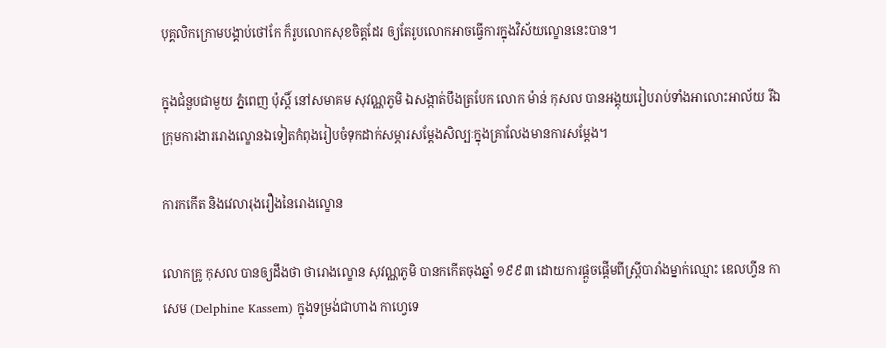បុគ្គលិកក្រោមបង្គាប់ថៅកែ ក៏រូបលោកសុខចិត្តដែរ ឲ្យតែរូបលោកអាចធ្វើការក្នុងវិស័យល្ខោននេះបាន។

ក្នុងជំនួបជាមួយ ភ្នំពេញ ប៉ុស្ដិ៍ នៅសមាគម សុវណ្ណភូមិ ឯសង្កាត់បឹងត្របែក លោក ម៉ាន់ កុសល បានអង្គុយរៀបរាប់ទាំងអាលោះអាល័យ រីឯក្រុមការងាររោងល្ខោនឯទៀតកំពុងរៀបចំទុកដាក់សម្ភារសម្ដែងសិល្បៈក្នុងគ្រាលែងមានការសម្ដែង។

ការកកើត និងវេលារុងរឿងនៃរោងល្ខោន

លោកគ្រូ កុសល បានឲ្យដឹងថា ថារោងល្ខោន សុវណ្ណភូមិ បានកកើតចុងឆ្នាំ ១៩៩៣ ដោយការផ្ដួចផ្ដើមពីស្ត្រីបារាំងម្នាក់ឈ្មោះ ឌេលហ្វីន កាសេម (Delphine Kassem) ក្នុងទម្រង់ជាហាង កាហ្វេទេ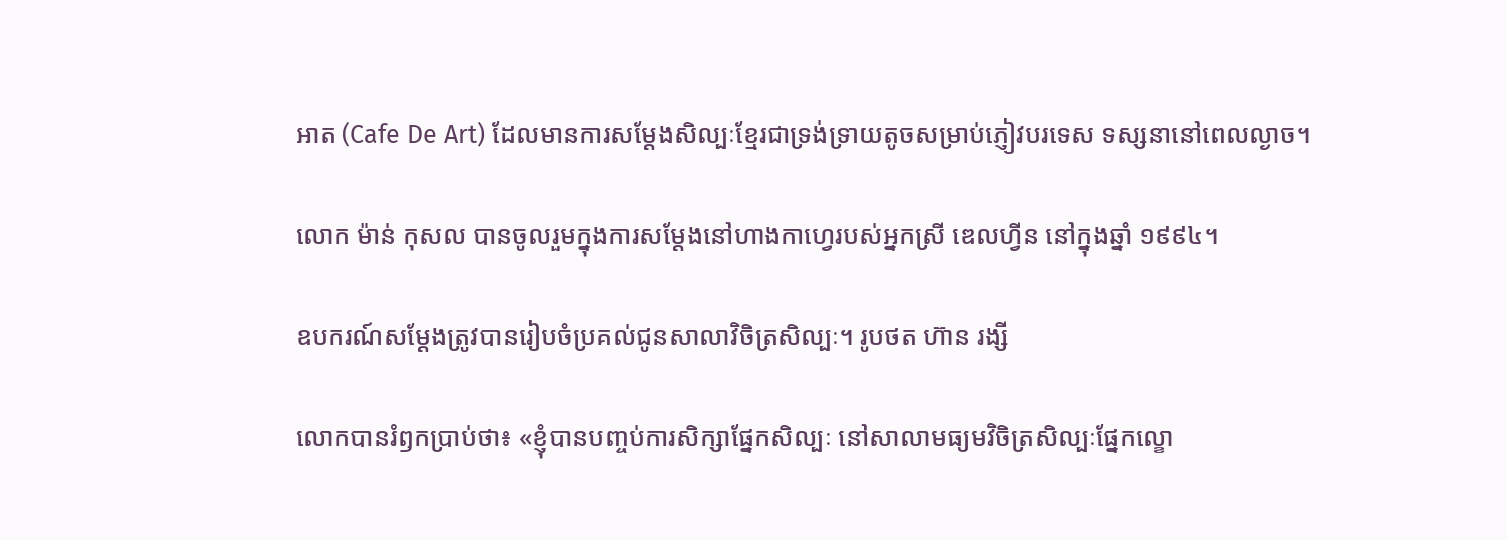អាត (Cafe De Art) ដែលមានការសម្ដែងសិល្បៈខ្មែរជាទ្រង់ទ្រាយតូចសម្រាប់ភ្ញៀវបរទេស ទស្សនានៅពេលល្ងាច។

លោក ម៉ាន់ កុសល បានចូលរួមក្នុងការសម្ដែងនៅហាងកាហ្វេរបស់អ្នកស្រី ឌេលហ្វីន នៅក្នុងឆ្នាំ ១៩៩៤។

ឧបករណ៍សម្ដែងត្រូវបានរៀបចំប្រគល់ជូនសាលាវិចិត្រសិល្បៈ។ រូបថត ហ៊ាន រង្សី

លោកបានរំឭកប្រាប់ថា៖ «ខ្ញុំបានបញ្ចប់ការសិក្សាផ្នែកសិល្បៈ នៅសាលាមធ្យមវិចិត្រសិល្បៈផ្នែកល្ខោ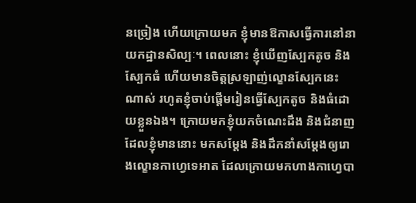នច្រៀង ហើយក្រោយមក ខ្ញុំមានឱកាសធ្វើការនៅនាយកដ្ឋានសិល្បៈ។ ពេលនោះ ខ្ញុំឃើញស្បែកតូច និងស្បែកធំ ហើយមានចិត្តស្រឡាញ់ល្ខោនស្បែកនេះណាស់ រហូតខ្ញុំចាប់ផ្តើមរៀនធ្វើស្បែកតូច និងធំដោយខ្លួនឯង។ ក្រោយមកខ្ញុំយកចំណេះដឹង និងជំនាញដែលខ្ញុំមាននោះ មកសម្ដែង និងដឹកនាំសម្ដែងឲ្យរោងល្ខោនកាហ្វេទេអាត ដែលក្រោយមកហាងកាហ្វេបា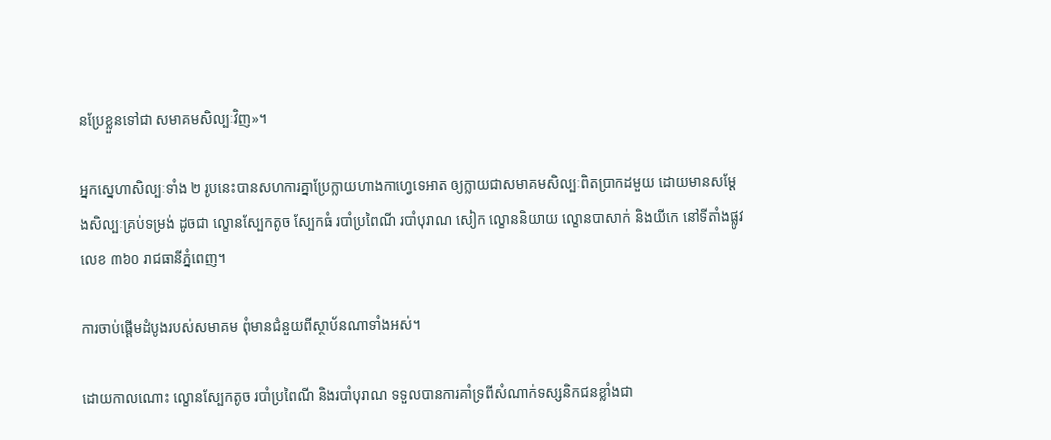នប្រែខ្លួនទៅជា សមាគមសិល្បៈវិញ»។

អ្នកស្នេហាសិល្បៈទាំង ២ រូបនេះបានសហការគ្នាប្រែក្លាយហាងកាហ្វេទេអាត ឲ្យក្លាយជាសមាគមសិល្បៈពិតប្រាកដមួយ ដោយមានសម្ដែងសិល្បៈគ្រប់ទម្រង់ ដូចជា ល្ខោនស្បែកតូច ស្បែកធំ របាំប្រពៃណី របាំបុរាណ សៀក ល្ខោននិយាយ ល្ខោនបាសាក់ និងយីកេ នៅទីតាំងផ្លូវលេខ ៣៦០ រាជធានីភ្នំពេញ។

ការចាប់ផ្តើមដំបូងរបស់សមាគម ពុំមានជំនួយពីស្ថាប័នណាទាំងអស់។

ដោយកាលណោះ ល្ខោនស្បែកតូច របាំប្រពៃណី និងរបាំបុរាណ ទទួលបានការគាំទ្រពីសំណាក់ទស្សនិកជនខ្លាំងជា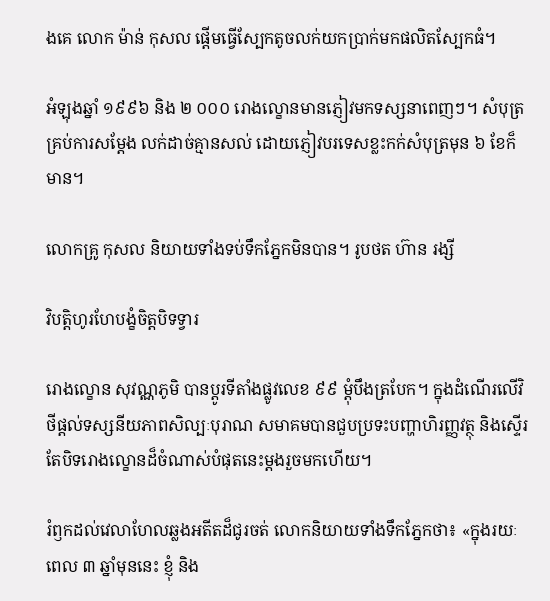ងគេ លោក ម៉ាន់ កុសល ផ្តើមធ្វើស្បែកតូចលក់យកប្រាក់មកផលិតស្បែកធំ។

អំឡុងឆ្នាំ ១៩៩៦ និង ២ ០០០ រោងល្ខោនមានភ្ញៀវមកទស្សនាពេញៗ។ សំបុត្រគ្រប់ការសម្ដែង លក់ដាច់គ្មានសល់ ដោយភ្ញៀវបរទេសខ្លះកក់សំបុត្រមុន ៦ ខែក៏មាន។

លោកគ្រូ កុសល និយាយទាំងទប់ទឹកភ្នែកមិនបាន។ រូបថត ហ៊ាន រង្សី

វិបត្តិហូរហែបង្ខំចិត្តបិទទ្វារ

រោងល្ខោន សុវណ្ណភូមិ បានប្ដូរទីតាំងផ្លូវលេខ ៩៩ ម្ដុំបឹងត្របែក។ ក្នុងដំណើរលើវិថីផ្ដល់ទស្សនីយភាពសិល្បៈបុរាណ សមាគមបានជួបប្រទះបញ្ហាហិរញ្ញវត្ថុ និងស្ទើរតែបិទរោងល្ខោនដ៏ចំណាស់បំផុតនេះម្តងរួចមកហើយ។

រំឭកដល់វេលាហែលឆ្លងអតីតដ៏ជូរចត់ លោកនិយាយទាំងទឹកភ្នែកថា៖ «ក្នុងរយៈពេល ៣ ឆ្នាំមុននេះ ខ្ញុំ និង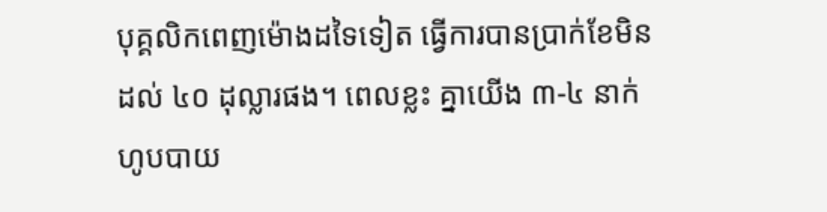បុគ្គលិកពេញម៉ោងដទៃទៀត ធ្វើការបានប្រាក់ខែមិនដល់ ៤០ ដុល្លារផង។ ពេលខ្លះ គ្នាយើង ៣-៤ នាក់ ហូបបាយ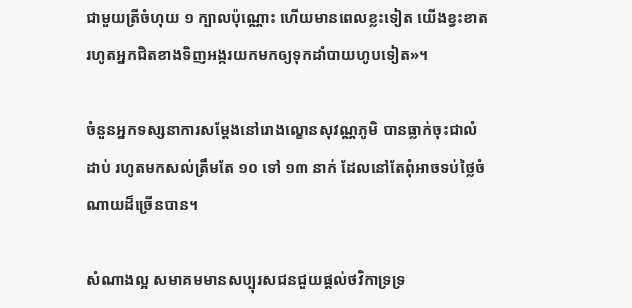ជាមួយត្រីចំហុយ ១ ក្បាលប៉ុណ្ណោះ ហើយមានពេលខ្លះទៀត យើងខ្វះខាតរហូតអ្នកជិតខាងទិញអង្ករយកមកឲ្យទុកដាំបាយហូបទៀត»។

ចំនួនអ្នកទស្សនាការសម្ដែងនៅរោងល្ខោនសុវណ្ណភូមិ បានធ្លាក់ចុះជាលំដាប់ រហូតមកសល់ត្រឹមតែ ១០ ទៅ ១៣ នាក់ ដែលនៅតែពុំអាចទប់ថ្លៃចំណាយដ៏ច្រើនបាន។

សំណាងល្អ សមាគមមានសប្បុរសជនជួយផ្តល់ថវិកាទ្រទ្រ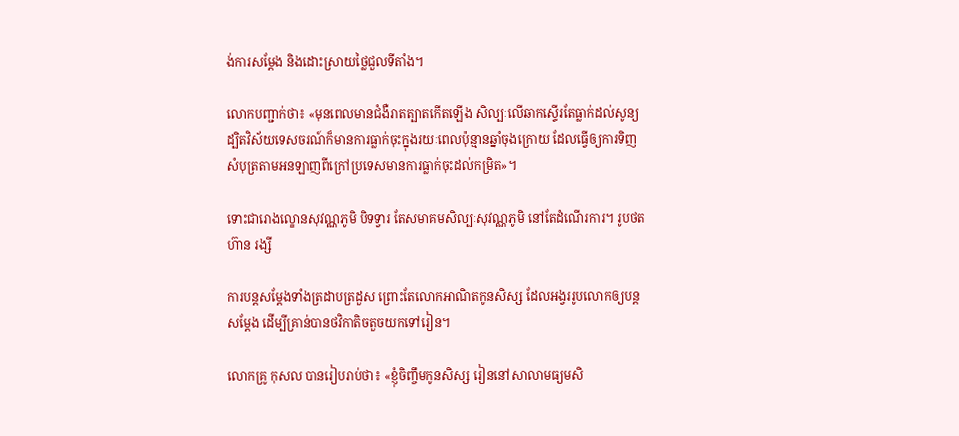ង់ការសម្ដែង និងដោះស្រាយថ្លៃជួលទីតាំង។

លោកបញ្ជាក់ថា៖ «មុនពេលមានជំងឺរាតត្បាតកើតឡើង សិល្បៈលើឆាកស្ទើរតែធ្លាក់ដល់សូន្យ ដ្បិតវិស័យទេសចរណ៍ក៏មានការធ្លាក់ចុះក្នុងរយៈពេលប៉ុន្មានឆ្នាំចុងក្រោយ ដែលធ្វើឲ្យការទិញសំបុត្រតាមអនឡាញពីក្រៅប្រទេសមានការធ្លាក់ចុះដល់កម្រិត»។

ទោះជារោងល្ខោនសុវណ្ណភូមិ បិទទ្វារ តែសមាគមសិល្បៈសុវណ្ណភូមិ នៅតែដំណើរការ។ រូបថត ហ៊ាន រង្សី

ការបន្តសម្ដែងទាំងត្រដាបត្រដួស ព្រោះតែលោកអាណិតកូនសិស្ស ដែលអង្វររូបលោកឲ្យបន្តសម្ដែង ដើម្បីគ្រាន់បានថវិកាតិចតួចយកទៅរៀន។

លោកគ្រូ កុសល បានរៀបរាប់ថា៖ «ខ្ញុំចិញ្ចឹមកូនសិស្ស រៀននៅសាលាមធ្យមសិ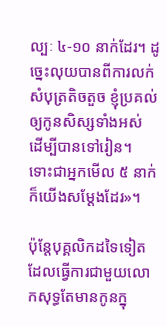ល្បៈ ៤-១០ នាក់ដែរ។ ដូច្នេះលុយបានពីការលក់សំបុត្រតិចតួច ខ្ញុំប្រគល់ឲ្យកូនសិស្សទាំងអស់ ដើម្បីបានទៅរៀន។ ទោះជាអ្នកមើល ៥ នាក់ ក៏យើងសម្ដែងដែរ»។

ប៉ុន្តែបុគ្គលិកដទៃទៀតដែលធ្វើការជាមួយលោកសុទ្ធតែមានកូនក្នុ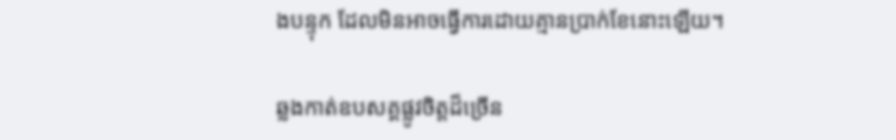ងបន្ទុក ដែលមិនអាចធ្វើការដោយគ្មានប្រាក់ខែនោះឡើយ។

ឆ្លងកាត់ឧបសគ្គផ្លូវចិត្តដ៏ច្រើន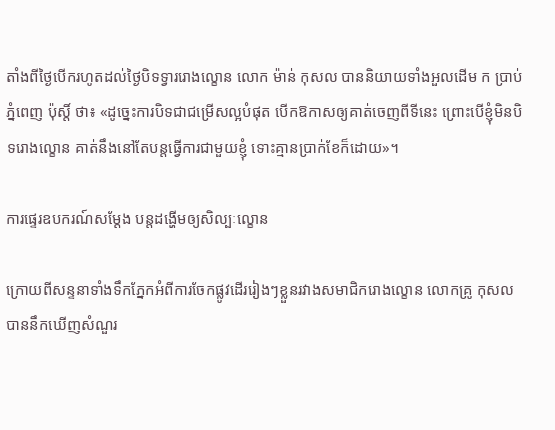តាំងពីថ្ងៃបើករហូតដល់ថ្ងៃបិទទ្វាររោងល្ខោន លោក ម៉ាន់ កុសល បាននិយាយទាំងអួលដើម ក ប្រាប់ ភ្នំពេញ ប៉ុស្តិ៍ ថា៖ «ដូច្នេះការបិទជាជម្រើសល្អបំផុត បើកឱកាសឲ្យគាត់ចេញពីទីនេះ ព្រោះបើខ្ញុំមិនបិទរោងល្ខោន គាត់នឹងនៅតែបន្តធ្វើការជាមួយខ្ញុំ ទោះគ្មានប្រាក់ខែក៏ដោយ»។

ការផ្ទេរឧបករណ៍សម្ដែង បន្តដង្ហើមឲ្យសិល្បៈល្ខោន

ក្រោយពីសន្ទនាទាំងទឹកភ្នែកអំពីការចែកផ្លូវដើររៀងៗខ្លួនរវាងសមាជិករោងល្ខោន លោកគ្រូ កុសល បាននឹកឃើញសំណួរ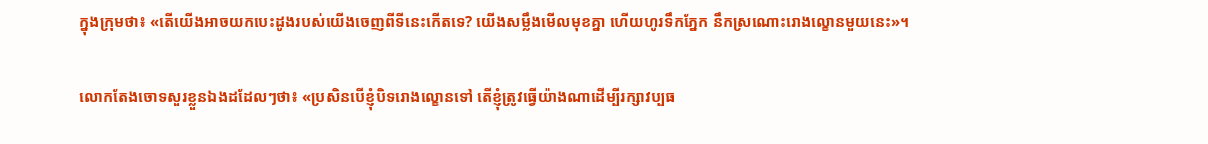ក្នុងក្រុមថា៖ «តើយើងអាចយកបេះដូងរបស់យើងចេញពីទីនេះកើតទេ? យើងសម្លឹងមើលមុខគ្នា ហើយហូរទឹកភ្នែក នឹកស្រណោះរោងល្ខោនមួយនេះ»។

លោកតែងចោទសួរខ្លួនឯងដដែលៗថា៖ «ប្រសិនបើខ្ញុំបិទរោងល្ខោនទៅ តើខ្ញុំត្រូវធ្វើយ៉ាងណាដើម្បីរក្សាវប្បធ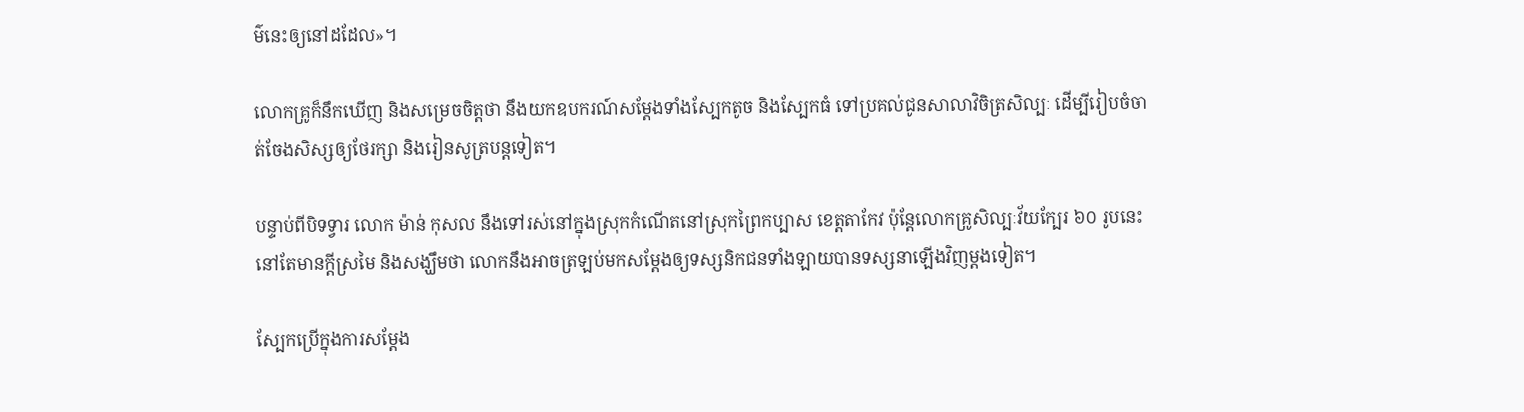ម៌នេះឲ្យនៅដដែល»។

លោកគ្រូក៏នឹកឃើញ និងសម្រេចចិត្តថា នឹងយកឧបករណ៍សម្ដែងទាំងស្បែកតូច និងស្បែកធំ ទៅប្រគល់ជូនសាលាវិចិត្រសិល្បៈ ដើម្បីរៀបចំចាត់ចែងសិស្សឲ្យថែរក្សា និងរៀនសូត្របន្តទៀត។

បន្ទាប់ពីបិទទ្វារ លោក ម៉ាន់ កុសល នឹងទៅរស់នៅក្នុងស្រុកកំណើតនៅស្រុកព្រៃកប្បាស ខេត្តតាកែវ ប៉ុន្តែលោកគ្រូសិល្បៈវ័យក្បែរ ៦០ រូបនេះនៅតែមានក្ដីស្រមៃ និងសង្ឃឹមថា លោកនឹងអាចត្រឡប់មកសម្ដែងឲ្យទស្សនិកជនទាំងឡាយបានទស្សនាឡើងវិញម្តងទៀត។

ស្បែកប្រើក្នុងការសម្ដែង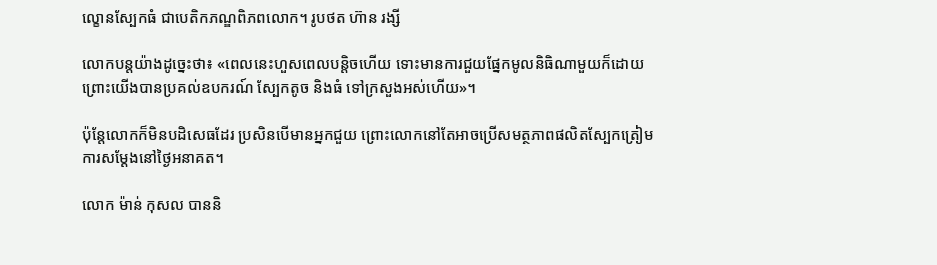ល្ខោនស្បែកធំ ជាបេតិកភណ្ឌពិភពលោក។ រូបថត ហ៊ាន រង្សី

លោកបន្តយ៉ាងដូច្នេះថា៖ «ពេលនេះហួសពេលបន្តិចហើយ ទោះមានការជួយផ្នែកមូលនិធិណាមួយក៏ដោយ ព្រោះយើងបានប្រគល់ឧបករណ៍ ស្បែកតូច និងធំ ទៅក្រសួងអស់ហើយ»។

ប៉ុន្តែលោកក៏មិនបដិសេធដែរ ប្រសិនបើមានអ្នកជួយ ព្រោះលោកនៅតែអាចប្រើសមត្ថភាពផលិតស្បែកត្រៀមការសម្ដែងនៅថ្ងៃអនាគត។

លោក ម៉ាន់ កុសល បាននិ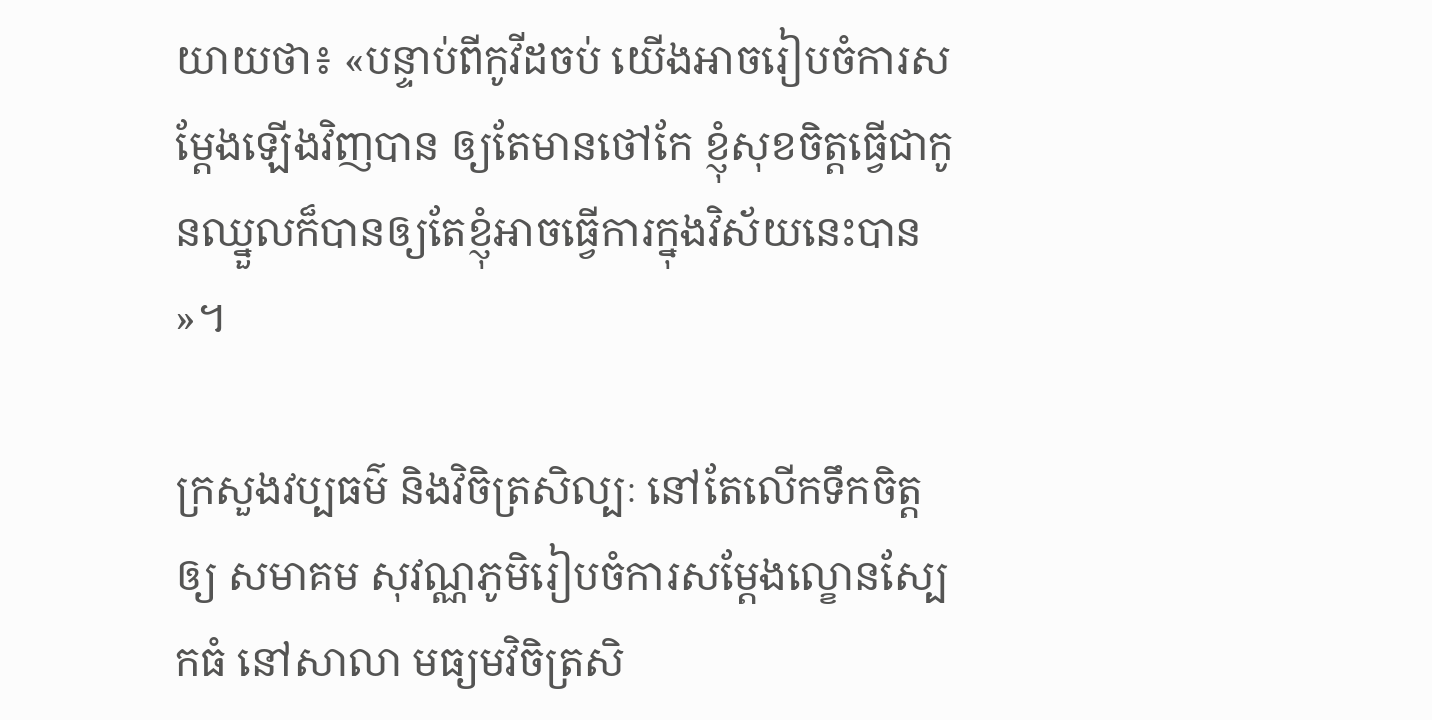យាយថា៖ «បន្ទាប់ពីកូវីដចប់ យើងអាចរៀបចំការសម្ដែងឡើងវិញបាន ឲ្យតែមានថៅកែ ខ្ញុំសុខចិត្តធ្វើជាកូនឈ្នួលក៏បានឲ្យតែខ្ញុំអាចធ្វើការក្នុងវិស័យនេះបាន»។

ក្រសួងវប្បធម៌ និងវិចិត្រសិល្បៈ នៅតែលើកទឹកចិត្តឲ្យ សមាគម សុវណ្ណភូមិរៀបចំការសម្ដែងល្ខោនស្បែកធំ នៅសាលា មធ្យមវិចិត្រសិ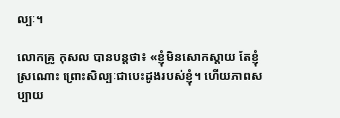ល្បៈ។

លោកគ្រូ កុសល បានបន្តថា៖ «ខ្ញុំមិនសោកស្តាយ តែខ្ញុំស្រណោះ ព្រោះសិល្បៈជាបេះដូងរបស់ខ្ញុំ។ ហើយភាពសប្បាយ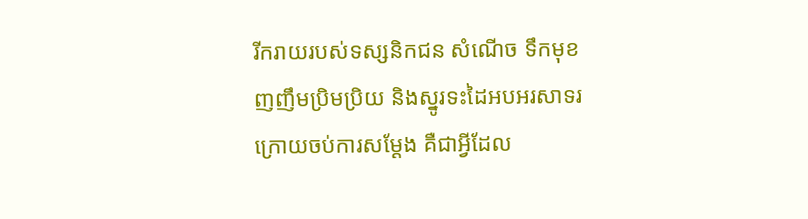រីករាយរបស់ទស្សនិកជន សំណើច ទឹកមុខញញឹមប្រិមប្រិយ និងស្នូរទះដៃអបអរសាទរ ក្រោយចប់ការសម្ដែង គឺជាអ្វីដែល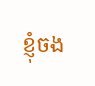ខ្ញុំចង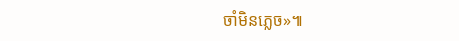ចាំមិនភ្លេច»៕